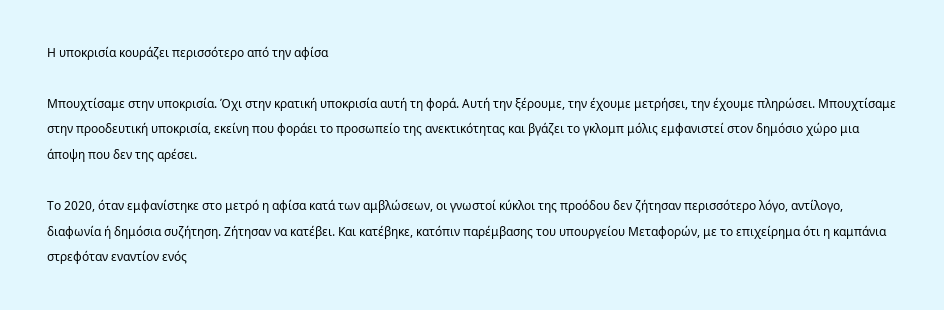Η υποκρισία κουράζει περισσότερο από την αφίσα

Μπουχτίσαμε στην υποκρισία. Όχι στην κρατική υποκρισία αυτή τη φορά. Αυτή την ξέρουμε, την έχουμε μετρήσει, την έχουμε πληρώσει. Μπουχτίσαμε στην προοδευτική υποκρισία, εκείνη που φοράει το προσωπείο της ανεκτικότητας και βγάζει το γκλομπ μόλις εμφανιστεί στον δημόσιο χώρο μια άποψη που δεν της αρέσει.

Το 2020, όταν εμφανίστηκε στο μετρό η αφίσα κατά των αμβλώσεων, οι γνωστοί κύκλοι της προόδου δεν ζήτησαν περισσότερο λόγο, αντίλογο, διαφωνία ή δημόσια συζήτηση. Ζήτησαν να κατέβει. Και κατέβηκε, κατόπιν παρέμβασης του υπουργείου Μεταφορών, με το επιχείρημα ότι η καμπάνια στρεφόταν εναντίον ενός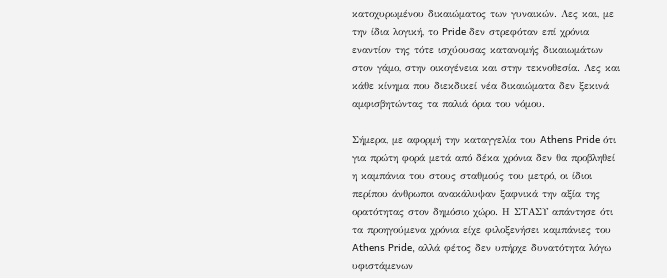κατοχυρωμένου δικαιώματος των γυναικών. Λες και, με την ίδια λογική, το Pride δεν στρεφόταν επί χρόνια εναντίον της τότε ισχύουσας κατανομής δικαιωμάτων στον γάμο, στην οικογένεια και στην τεκνοθεσία. Λες και κάθε κίνημα που διεκδικεί νέα δικαιώματα δεν ξεκινά αμφισβητώντας τα παλιά όρια του νόμου.

Σήμερα, με αφορμή την καταγγελία του Athens Pride ότι για πρώτη φορά μετά από δέκα χρόνια δεν θα προβληθεί η καμπάνια του στους σταθμούς του μετρό, οι ίδιοι περίπου άνθρωποι ανακάλυψαν ξαφνικά την αξία της ορατότητας στον δημόσιο χώρο. Η ΣΤΑΣΥ απάντησε ότι τα προηγούμενα χρόνια είχε φιλοξενήσει καμπάνιες του Athens Pride, αλλά φέτος δεν υπήρχε δυνατότητα λόγω υφιστάμενων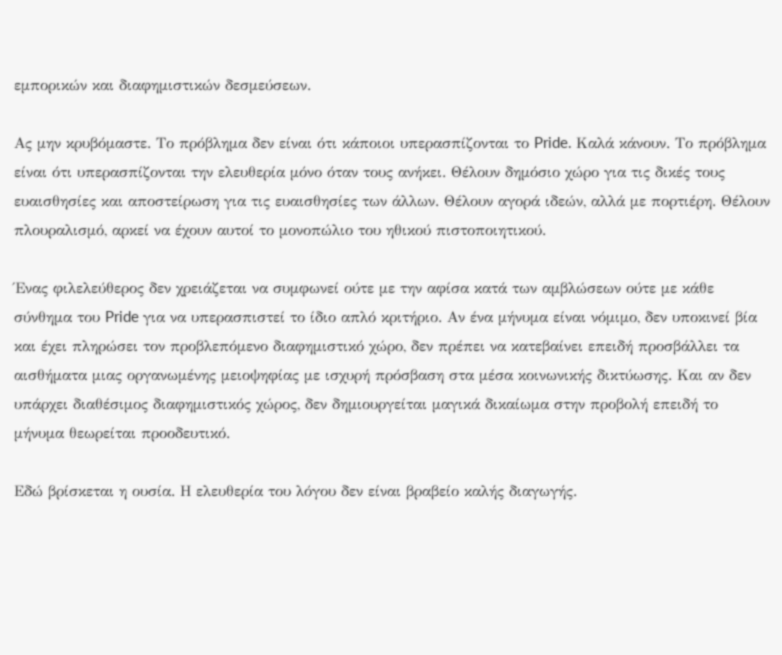εμπορικών και διαφημιστικών δεσμεύσεων.

Ας μην κρυβόμαστε. Το πρόβλημα δεν είναι ότι κάποιοι υπερασπίζονται το Pride. Καλά κάνουν. Το πρόβλημα είναι ότι υπερασπίζονται την ελευθερία μόνο όταν τους ανήκει. Θέλουν δημόσιο χώρο για τις δικές τους ευαισθησίες και αποστείρωση για τις ευαισθησίες των άλλων. Θέλουν αγορά ιδεών, αλλά με πορτιέρη. Θέλουν πλουραλισμό, αρκεί να έχουν αυτοί το μονοπώλιο του ηθικού πιστοποιητικού.

Ένας φιλελεύθερος δεν χρειάζεται να συμφωνεί ούτε με την αφίσα κατά των αμβλώσεων ούτε με κάθε σύνθημα του Pride για να υπερασπιστεί το ίδιο απλό κριτήριο. Αν ένα μήνυμα είναι νόμιμο, δεν υποκινεί βία και έχει πληρώσει τον προβλεπόμενο διαφημιστικό χώρο, δεν πρέπει να κατεβαίνει επειδή προσβάλλει τα αισθήματα μιας οργανωμένης μειοψηφίας με ισχυρή πρόσβαση στα μέσα κοινωνικής δικτύωσης. Και αν δεν υπάρχει διαθέσιμος διαφημιστικός χώρος, δεν δημιουργείται μαγικά δικαίωμα στην προβολή επειδή το μήνυμα θεωρείται προοδευτικό.

Εδώ βρίσκεται η ουσία. Η ελευθερία του λόγου δεν είναι βραβείο καλής διαγωγής.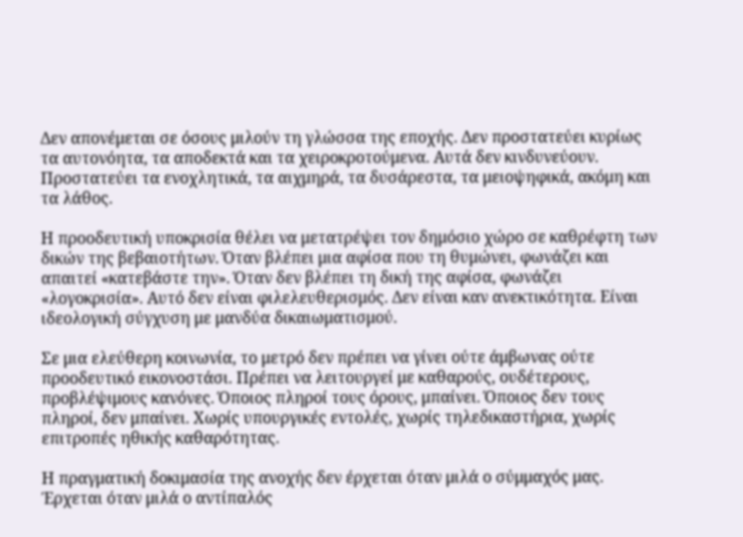Δεν απονέμεται σε όσους μιλούν τη γλώσσα της εποχής. Δεν προστατεύει κυρίως τα αυτονόητα, τα αποδεκτά και τα χειροκροτούμενα. Αυτά δεν κινδυνεύουν. Προστατεύει τα ενοχλητικά, τα αιχμηρά, τα δυσάρεστα, τα μειοψηφικά, ακόμη και τα λάθος.

Η προοδευτική υποκρισία θέλει να μετατρέψει τον δημόσιο χώρο σε καθρέφτη των δικών της βεβαιοτήτων. Όταν βλέπει μια αφίσα που τη θυμώνει, φωνάζει και απαιτεί «κατεβάστε την». Όταν δεν βλέπει τη δική της αφίσα, φωνάζει «λογοκρισία». Αυτό δεν είναι φιλελευθερισμός. Δεν είναι καν ανεκτικότητα. Είναι ιδεολογική σύγχυση με μανδύα δικαιωματισμού.

Σε μια ελεύθερη κοινωνία, το μετρό δεν πρέπει να γίνει ούτε άμβωνας ούτε προοδευτικό εικονοστάσι. Πρέπει να λειτουργεί με καθαρούς, ουδέτερους, προβλέψιμους κανόνες. Όποιος πληροί τους όρους, μπαίνει. Όποιος δεν τους πληροί, δεν μπαίνει. Χωρίς υπουργικές εντολές, χωρίς τηλεδικαστήρια, χωρίς επιτροπές ηθικής καθαρότητας.

Η πραγματική δοκιμασία της ανοχής δεν έρχεται όταν μιλά ο σύμμαχός μας. Έρχεται όταν μιλά ο αντίπαλός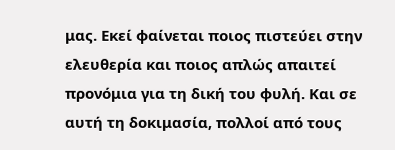μας. Εκεί φαίνεται ποιος πιστεύει στην ελευθερία και ποιος απλώς απαιτεί προνόμια για τη δική του φυλή. Και σε αυτή τη δοκιμασία, πολλοί από τους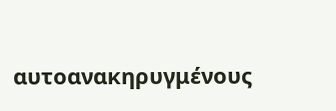αυτοανακηρυγμένους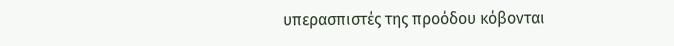υπερασπιστές της προόδου κόβονται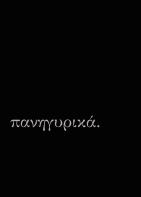πανηγυρικά.